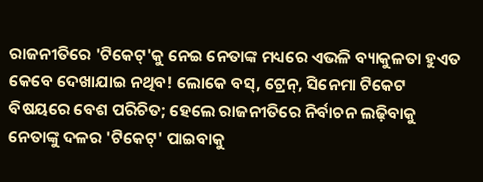ରାଜନୀତିରେ 'ଟିକେଟ୍'କୁ ନେଇ ନେତାଙ୍କ ମଧ୍ୟରେ ଏଭଳି ବ୍ୟାକୁଳତା ହୁଏତ କେବେ ଦେଖାଯାଇ ନଥିବ! ଲୋକେ ବସ୍, ଟ୍ରେନ୍, ସିନେମା ଟିକେଟ ବିଷୟରେ ବେଶ ପରିଚିତ; ହେଲେ ରାଜନୀତିରେ ନିର୍ବାଚନ ଲଢ଼ିବାକୁ ନେତାଙ୍କୁ ଦଳର 'ଟିକେଟ୍' ପାଇବାକୁ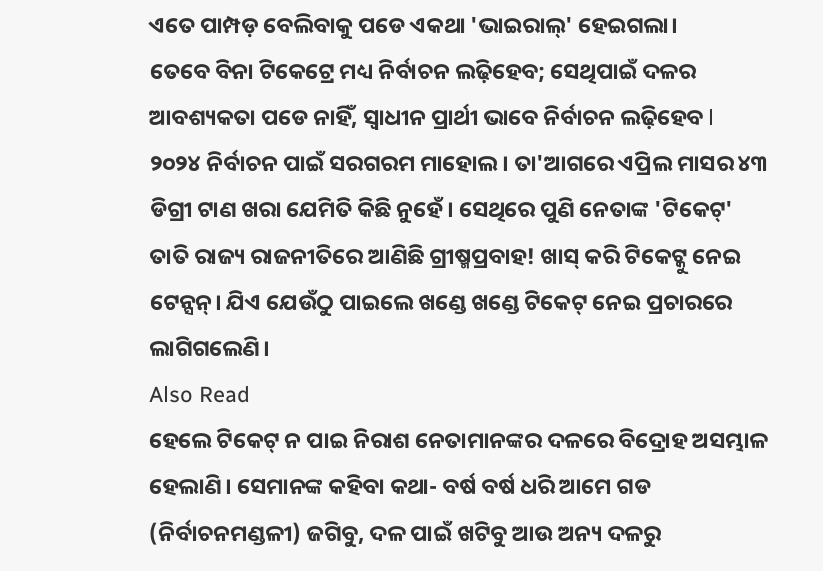ଏତେ ପାମ୍ପଡ଼ ବେଲିବାକୁ ପଡେ ଏକଥା 'ଭାଇରାଲ୍' ହେଇଗଲା।
ତେବେ ବିନା ଟିକେଟ୍ରେ ମଧ୍ୟ ନିର୍ବାଚନ ଲଢ଼ିହେବ; ସେଥିପାଇଁ ଦଳର ଆବଶ୍ୟକତା ପଡେ ନାହିଁ, ସ୍ୱାଧୀନ ପ୍ରାର୍ଥୀ ଭାବେ ନିର୍ବାଚନ ଲଢ଼ିହେବ l
୨୦୨୪ ନିର୍ବାଚନ ପାଇଁ ସରଗରମ ମାହୋଲ। ତା'ଆଗରେ ଏପ୍ରିଲ ମାସର ୪୩ ଡିଗ୍ରୀ ଟାଣ ଖରା ଯେମିତି କିଛି ନୁହେଁ। ସେଥିରେ ପୁଣି ନେତାଙ୍କ 'ଟିକେଟ୍' ତାତି ରାଜ୍ୟ ରାଜନୀତିରେ ଆଣିଛି ଗ୍ରୀଷ୍ମପ୍ରବାହ! ଖାସ୍ କରି ଟିକେଟ୍କୁ ନେଇ ଟେନ୍ସନ୍। ଯିଏ ଯେଉଁଠୁ ପାଇଲେ ଖଣ୍ଡେ ଖଣ୍ଡେ ଟିକେଟ୍ ନେଇ ପ୍ରଚାରରେ ଲାଗିଗଲେଣି।
Also Read
ହେଲେ ଟିକେଟ୍ ନ ପାଇ ନିରାଶ ନେତାମାନଙ୍କର ଦଳରେ ବିଦ୍ରୋହ ଅସମ୍ଭାଳ ହେଲାଣି। ସେମାନଙ୍କ କହିବା କଥା- ବର୍ଷ ବର୍ଷ ଧରି ଆମେ ଗଡ (ନିର୍ବାଚନମଣ୍ଡଳୀ) ଜଗିବୁ, ଦଳ ପାଇଁ ଖଟିବୁ ଆଉ ଅନ୍ୟ ଦଳରୁ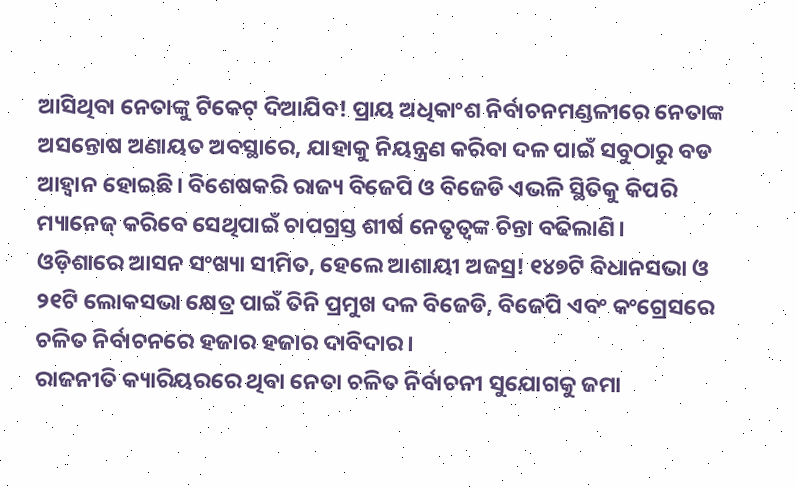ଆସିଥିବା ନେତାଙ୍କୁ ଟିକେଟ୍ ଦିଆଯିବ! ପ୍ରାୟ ଅଧିକାଂଶ ନିର୍ବାଚନମଣ୍ଡଳୀରେ ନେତାଙ୍କ ଅସନ୍ତୋଷ ଅଣାୟତ ଅବସ୍ଥାରେ, ଯାହାକୁ ନିୟନ୍ତ୍ରଣ କରିବା ଦଳ ପାଇଁ ସବୁଠାରୁ ବଡ ଆହ୍ୱାନ ହୋଇଛି। ବିଶେଷକରି ରାଜ୍ୟ ବିଜେପି ଓ ବିଜେଡି ଏଭଳି ସ୍ଥିତିକୁ କିପରି ମ୍ୟାନେଜ୍ କରିବେ ସେଥିପାଇଁ ଚାପଗ୍ରସ୍ତ ଶୀର୍ଷ ନେତୃତ୍ୱଙ୍କ ଚିନ୍ତା ବଢିଲାଣି।
ଓଡ଼ିଶାରେ ଆସନ ସଂଖ୍ୟା ସୀମିତ, ହେଲେ ଆଶାୟୀ ଅଜସ୍ର! ୧୪୭ଟି ବିଧାନସଭା ଓ ୨୧ଟି ଲୋକସଭା କ୍ଷେତ୍ର ପାଇଁ ତିନି ପ୍ରମୁଖ ଦଳ ବିଜେଡି, ବିଜେପି ଏବଂ କଂଗ୍ରେସରେ ଚଳିତ ନିର୍ବାଚନରେ ହଜାର ହଜାର ଦାବିଦାର।
ରାଜନୀତି କ୍ୟାରିୟରରେ ଥିବା ନେତା ଚଳିତ ନିର୍ବାଚନୀ ସୁଯୋଗକୁ ଜମା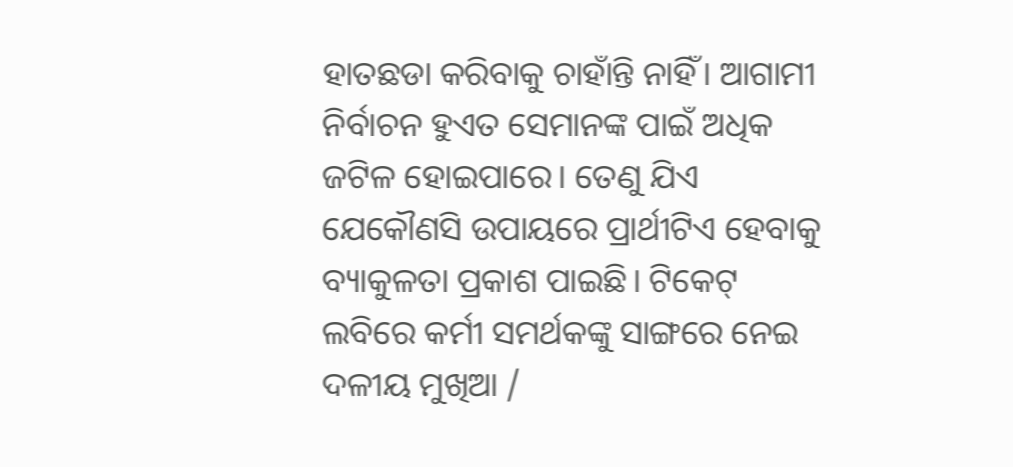ହାତଛଡା କରିବାକୁ ଚାହାଁନ୍ତି ନାହିଁ। ଆଗାମୀ ନିର୍ବାଚନ ହୁଏତ ସେମାନଙ୍କ ପାଇଁ ଅଧିକ ଜଟିଳ ହୋଇପାରେ। ତେଣୁ ଯିଏ ଯେକୌଣସି ଉପାୟରେ ପ୍ରାର୍ଥୀଟିଏ ହେବାକୁ ବ୍ୟାକୁଳତା ପ୍ରକାଶ ପାଇଛି। ଟିକେଟ୍ ଲବିରେ କର୍ମୀ ସମର୍ଥକଙ୍କୁ ସାଙ୍ଗରେ ନେଇ ଦଳୀୟ ମୁଖିଆ /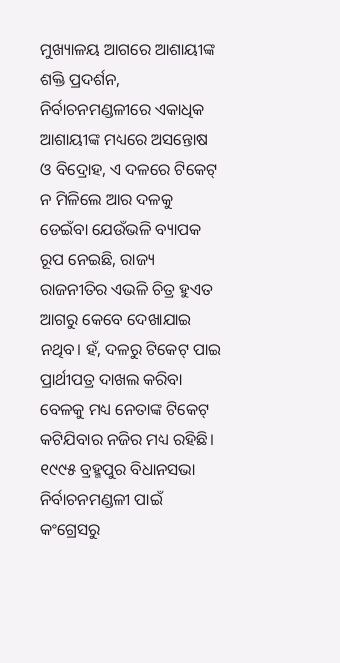ମୁଖ୍ୟାଳୟ ଆଗରେ ଆଶାୟୀଙ୍କ ଶକ୍ତି ପ୍ରଦର୍ଶନ, ନିର୍ବାଚନମଣ୍ଡଳୀରେ ଏକାଧିକ ଆଶାୟୀଙ୍କ ମଧ୍ୟରେ ଅସନ୍ତୋଷ ଓ ବିଦ୍ରୋହ, ଏ ଦଳରେ ଟିକେଟ୍ ନ ମିଳିଲେ ଆର ଦଳକୁ ଡେଇଁବା ଯେଉଁଭଳି ବ୍ୟାପକ ରୂପ ନେଇଛି, ରାଜ୍ୟ ରାଜନୀତିର ଏଭଳି ଚିତ୍ର ହୁଏତ ଆଗରୁ କେବେ ଦେଖାଯାଇ ନଥିବ। ହଁ, ଦଳରୁ ଟିକେଟ୍ ପାଇ ପ୍ରାର୍ଥୀପତ୍ର ଦାଖଲ କରିବା ବେଳକୁ ମଧ୍ୟ ନେତାଙ୍କ ଟିକେଟ୍ କଟିଯିବାର ନଜିର ମଧ୍ୟ ରହିଛି।
୧୯୯୫ ବ୍ରହ୍ମପୁର ବିଧାନସଭା ନିର୍ବାଚନମଣ୍ଡଳୀ ପାଇଁ କଂଗ୍ରେସରୁ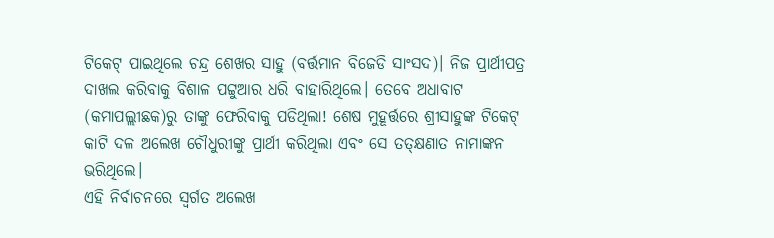ଟିକେଟ୍ ପାଇଥିଲେ ଚନ୍ଦ୍ର ଶେଖର ସାହୁ (ବର୍ତ୍ତମାନ ବିଜେଡି ସାଂସଦ)। ନିଜ ପ୍ରାର୍ଥୀପତ୍ର ଦାଖଲ କରିବାକୁ ବିଶାଳ ପଟ୍ଟୁଆର ଧରି ବାହାରିଥିଲେ। ତେବେ ଅଧାବାଟ (କମାପଲ୍ଲୀଛକ)ରୁ ତାଙ୍କୁ ଫେରିବାକୁ ପଡିଥିଲା! ଶେଷ ମୁହୂର୍ତ୍ତରେ ଶ୍ରୀସାହୁଙ୍କ ଟିକେଟ୍ କାଟି ଦଳ ଅଲେଖ ଚୌଧୁରୀଙ୍କୁ ପ୍ରାର୍ଥୀ କରିଥିଲା ଏବଂ ସେ ତତ୍କ୍ଷଣାତ ନାମାଙ୍କନ ଭରିଥିଲେ।
ଏହି ନିର୍ବାଚନରେ ସ୍ୱର୍ଗତ ଅଲେଖ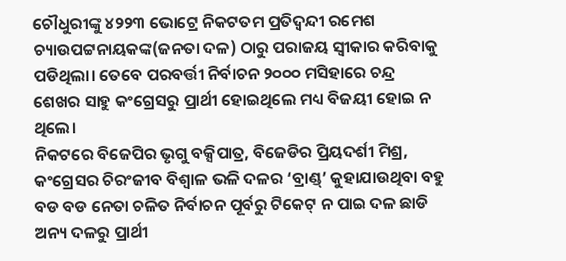ଚୌଧୁରୀଙ୍କୁ ୪୨୨୩ ଭୋଟ୍ରେ ନିକଟତମ ପ୍ରତିଦ୍ୱନ୍ଦୀ ରମେଶ ଚ୍ୟାଉପଟ୍ଟନାୟକଙ୍କ(ଜନତା ଦଳ) ଠାରୁ ପରାଜୟ ସ୍ୱୀକାର କରିବାକୁ ପଡିଥିଲା। ତେବେ ପରବର୍ତ୍ତୀ ନିର୍ବାଚନ ୨୦୦୦ ମସିହାରେ ଚନ୍ଦ୍ର ଶେଖର ସାହୁ କଂଗ୍ରେସରୁ ପ୍ରାର୍ଥୀ ହୋଇଥିଲେ ମଧ୍ୟ ବିଜୟୀ ହୋଇ ନ ଥିଲେ।
ନିକଟରେ ବିଜେପିର ଭୃଗୁ ବକ୍ସିପାତ୍ର, ବିଜେଡିର ପ୍ରିୟଦର୍ଶୀ ମିଶ୍ର, କଂଗ୍ରେସର ଚିରଂଜୀବ ବିଶ୍ୱାଳ ଭଳି ଦଳର ‘ବ୍ରାଣ୍ଡ୍’ କୁହାଯାଉଥିବା ବହୁ ବଡ ବଡ ନେତା ଚଳିତ ନିର୍ବାଚନ ପୂର୍ବରୁ ଟିକେଟ୍ ନ ପାଇ ଦଳ ଛାଡି ଅନ୍ୟ ଦଳରୁ ପ୍ରାର୍ଥୀ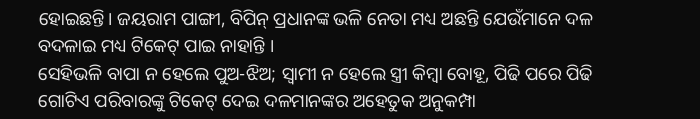ହୋଇଛନ୍ତି। ଜୟରାମ ପାଙ୍ଗୀ, ବିପିନ୍ ପ୍ରଧାନଙ୍କ ଭଳି ନେତା ମଧ୍ୟ ଅଛନ୍ତି ଯେଉଁମାନେ ଦଳ ବଦଳାଇ ମଧ୍ୟ ଟିକେଟ୍ ପାଇ ନାହାନ୍ତି ।
ସେହିଭଳି ବାପା ନ ହେଲେ ପୁଅ-ଝିଅ; ସ୍ୱାମୀ ନ ହେଲେ ସ୍ତ୍ରୀ କିମ୍ବା ବୋହୂ, ପିଢି ପରେ ପିଢି ଗୋଟିଏ ପରିବାରଙ୍କୁ ଟିକେଟ୍ ଦେଇ ଦଳମାନଙ୍କର ଅହେତୁକ ଅନୁକମ୍ପା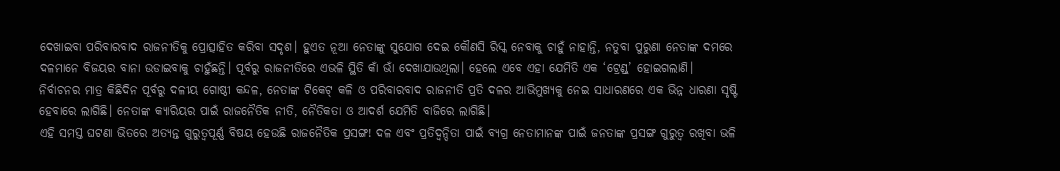ଦେଖାଇବା ପରିବାରବାଦ ରାଜନୀତିକୁ ପ୍ରୋତ୍ସାହିତ କରିବା ସଦୃଶ। ହୁଏତ ନୂଆ ନେତାଙ୍କୁ ସୁଯୋଗ ଦେଇ କୌଣସି ରିସ୍କ ନେବାକୁ ଚାହୁଁ ନାହାନ୍ତି, ନତୁବା ପୁରୁଣା ନେତାଙ୍କ ଦମରେ ଦଳମାନେ ବିଜୟର ବାନା ଉଡାଇବାକୁ ଚାହୁଁଛନ୍ତି। ପୂର୍ବରୁ ରାଜନୀତିରେ ଏଭଳି ସ୍ଥିତି କାଁ ଭାଁ ଦେଖାଯାଉଥିଲା। ହେଲେ ଏବେ ଏହା ଯେମିତି ଏକ ‘ଟ୍ରେଣ୍ଡ୍’ ହୋଇଗଲାଣି।
ନିର୍ବାଚନର ମାତ୍ର କିଛିଦିନ ପୂର୍ବରୁ ଦଳୀୟ ଗୋଷ୍ଠୀ କନ୍ଦଳ, ନେତାଙ୍କ ଟିକେଟ୍ କଳି ଓ ପରିବାରବାଦ ରାଜନୀତି ପ୍ରତି ଦଳର ଆଭିମୁଖ୍ୟକୁ ନେଇ ସାଧାରଣରେ ଏକ ଭିନ୍ନ ଧାରଣା ସୃଷ୍ଟି ହେବାରେ ଲାଗିଛି। ନେତାଙ୍କ କ୍ୟାରିୟର ପାଇଁ ରାଜନୈତିକ ନୀତି, ନୈତିକତା ଓ ଆଦର୍ଶ ଯେମିତି ବାଜିରେ ଲାଗିଛି।
ଏହି ସମସ୍ତ ଘଟଣା ଭିତରେ ଅତ୍ୟନ୍ତ ଗୁରୁତ୍ୱପୂର୍ଣ୍ଣ ବିଷୟ ହେଉଛି ରାଜନୈତିକ ପ୍ରସଙ୍ଗ! ଦଳ ଏବଂ ପ୍ରତିଦ୍ୱନ୍ଦିତା ପାଇଁ ବ୍ୟଗ୍ର ନେତାମାନଙ୍କ ପାଇଁ ଜନତାଙ୍କ ପ୍ରସଙ୍ଗ ଗୁରୁତ୍ୱ ରଖିବା ଭଳି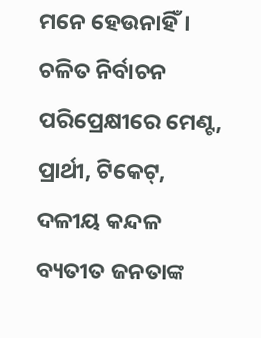ମନେ ହେଉନାହିଁ।
ଚଳିତ ନିର୍ବାଚନ ପରିପ୍ରେକ୍ଷୀରେ ମେଣ୍ଟ, ପ୍ରାର୍ଥୀ, ଟିକେଟ୍, ଦଳୀୟ କନ୍ଦଳ ବ୍ୟତୀତ ଜନତାଙ୍କ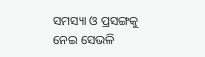ସମସ୍ୟା ଓ ପ୍ରସଙ୍ଗକୁ ନେଇ ସେଭଳି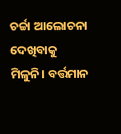ଚର୍ଚ୍ଚା ଆଲୋଚନା ଦେଖିବାକୁ ମିଳୁନି। ବର୍ତ୍ତମାନ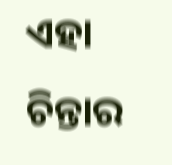ଏହା ଚିନ୍ତାର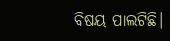ବିଷୟ ପାଲଟିଛି।